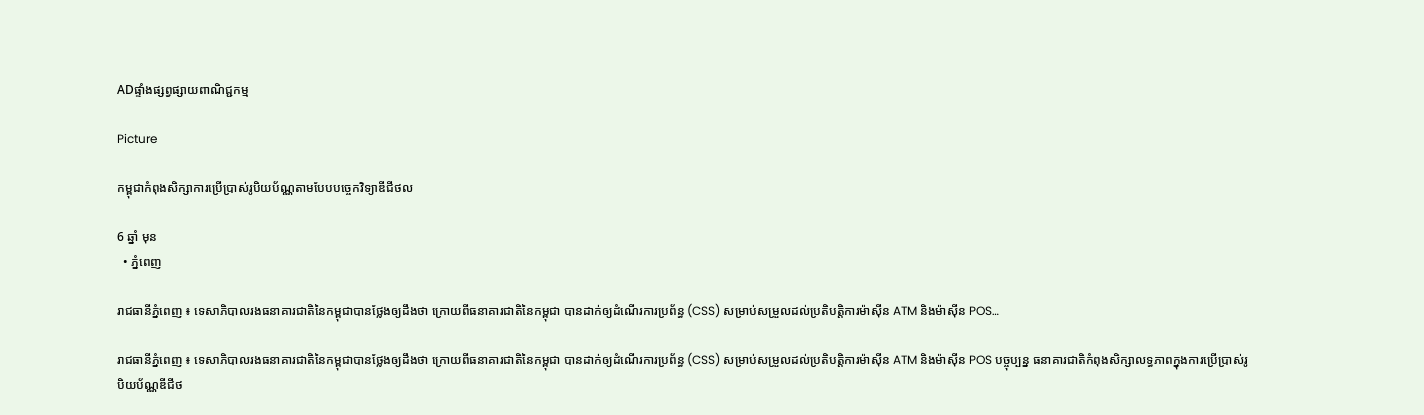ADផ្ទាំងផ្សព្វផ្សាយពាណិជ្ជកម្ម

Picture

កម្ពុជាកំពុងសិក្សាការប្រើប្រាស់រូបិយប័ណ្ណតាមបែបបច្ចេកវិទ្យាឌីជីថល

6 ឆ្នាំ មុន
  • ភ្នំពេញ

រាជធានីភ្នំពេញ ៖ ទេសាភិបាលរងធនាគារជាតិនៃកម្ពុជាបានថ្លែងឲ្យដឹងថា ក្រោយពីធនាគារជាតិនៃកម្ពុជា បានដាក់ឲ្យដំណើរការប្រព័ន្ធ (CSS) សម្រាប់សម្រួលដល់ប្រតិបត្តិការម៉ាស៊ីន ATM និងម៉ាស៊ីន POS…

រាជធានីភ្នំពេញ ៖ ទេសាភិបាលរងធនាគារជាតិនៃកម្ពុជាបានថ្លែងឲ្យដឹងថា ក្រោយពីធនាគារជាតិនៃកម្ពុជា បានដាក់ឲ្យដំណើរការប្រព័ន្ធ (CSS) សម្រាប់សម្រួលដល់ប្រតិបត្តិការម៉ាស៊ីន ATM និងម៉ាស៊ីន POS បច្ចុប្បន្ន ធនាគារជាតិកំពុងសិក្សាលទ្ធភាពក្នុងការប្រើប្រាស់រូបិយប័ណ្ណឌីជីថ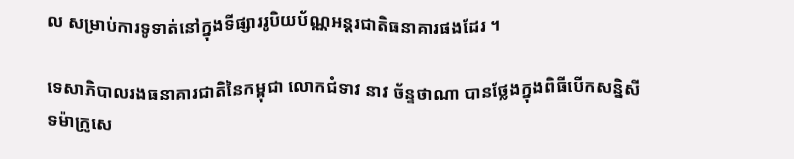ល សម្រាប់ការទូទាត់នៅក្នុងទីផ្សាររូបិយប័ណ្ណអន្តរជាតិធនាគារផងដែរ ។

ទេសាភិបាលរងធនាគារជាតិនៃកម្ពុជា លោកជំទាវ នាវ ច័ន្ទថាណា បានថ្លែងក្នុងពិធីបើកសន្និសីទម៉ាក្រូសេ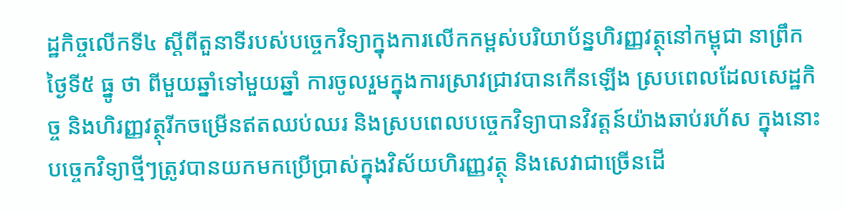ដ្ឋកិច្ចលើកទី៤ ស្តីពីតួនាទីរបស់បច្ចេកវិទ្យាក្នុងការលើកកម្ពស់បរិយាប័ន្នហិរញ្ញវត្ថុនៅកម្ពុជា នាព្រឹកថ្ងៃទី៥ ធ្នូ ថា ពីមួយឆ្នាំទៅមួយឆ្នាំ ការចូលរួមក្នុងការស្រាវជ្រាវបានកើនឡើង ស្របពេលដែលសេដ្ឋកិច្ច និងហិរញ្ញវត្ថុរីកចម្រើនឥតឈប់ឈរ និងស្របពេលបច្ចេកវិទ្យាបានវិវត្តន៍យ៉ាងឆាប់រហ័ស ក្នុងនោះបច្ចេកវិទ្យាថ្មីៗត្រូវបានយកមកប្រើប្រាស់ក្នុងវិស័យហិរញ្ញវត្ថុ និងសេវាជាច្រើនដើ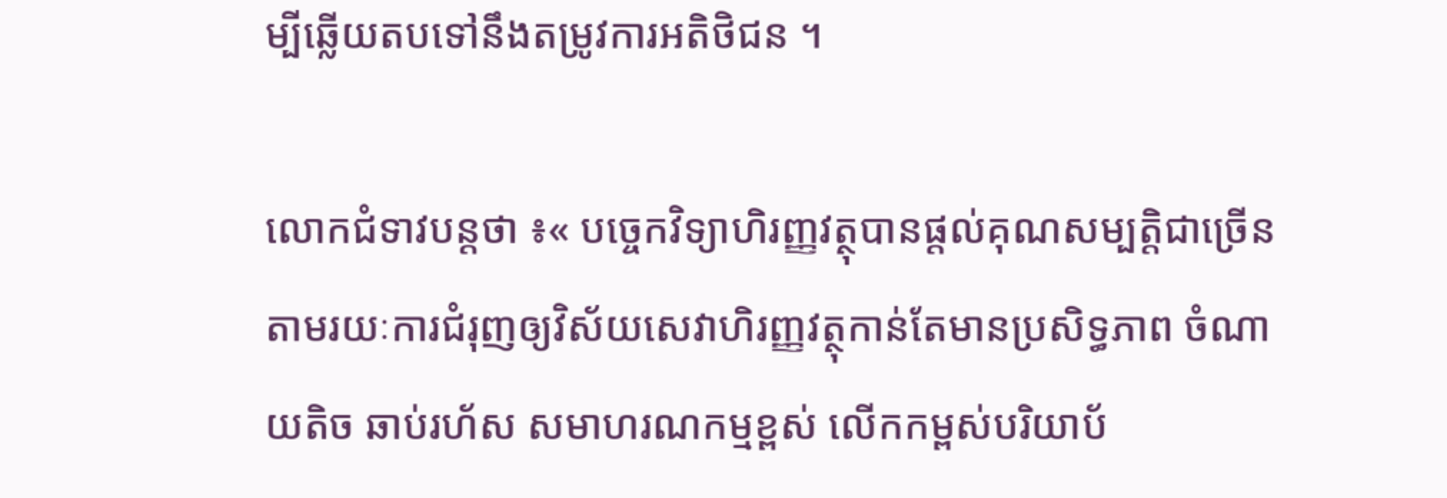ម្បីឆ្លើយតបទៅនឹងតម្រូវការអតិថិជន ។

លោកជំទាវបន្តថា ៖« បច្ចេកវិទ្យាហិរញ្ញវត្ថុបានផ្តល់គុណសម្បត្តិជាច្រើន តាមរយៈការជំរុញឲ្យវិស័យសេវាហិរញ្ញវត្ថុកាន់តែមានប្រសិទ្ធភាព ចំណាយតិច ឆាប់រហ័ស សមាហរណកម្មខ្ពស់ លើកកម្ពស់បរិយាប័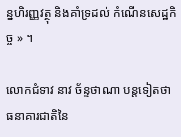ន្នហិរញ្ញវត្ថុ និងគាំទ្រដល់ កំណើនសេដ្ឋកិច្ច » ។

លោកជំទាវ នាវ ច័ន្ទថាណា បន្តទៀតថា ធនាគារជាតិនៃ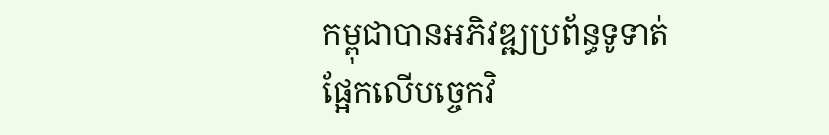កម្ពុជាបានអភិវឌ្ឍប្រព័ន្ធទូទាត់ផ្អែកលើបច្ចេកវិ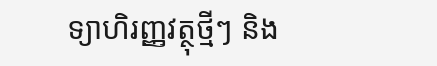ទ្យាហិរញ្ញវត្ថុថ្មីៗ និង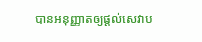បានអនុញ្ញាតឲ្យផ្តល់សេវាប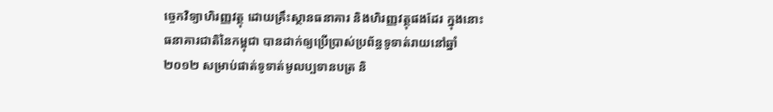ច្ចេកវិទ្យាហិរញ្ញវត្ថុ ដោយគ្រឹះស្ថានធនាគារ និងហិរញ្ញវត្ថុផងដែរ ក្នុងនោះធនាគារជាតិនៃកម្ពុជា បានដាក់ឲ្យប្រើប្រាស់ប្រព័ន្ធទូទាត់រាយនៅឆ្នាំ២០១២ សម្រាប់ផាត់ទូទាត់មូលប្បទានបត្រ និ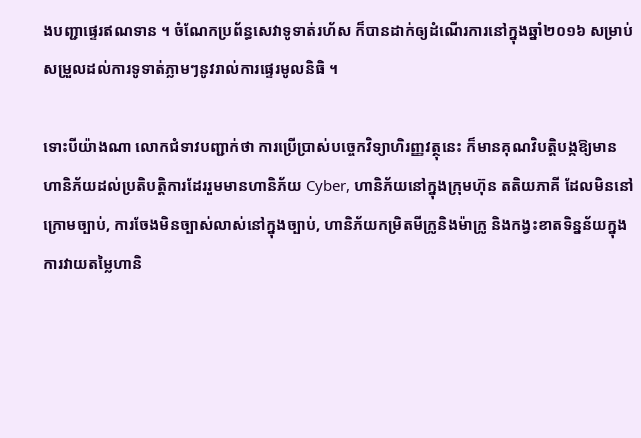ងបញ្ជាផ្ទេរឥណទាន ។ ចំណែកប្រព័ន្ធសេវាទូទាត់រហ័ស ក៏បានដាក់ឲ្យដំណើរការនៅក្នុងឆ្នាំ២០១៦ សម្រាប់សម្រួលដល់ការទូទាត់ភ្លាមៗនូវរាល់ការផ្ទេរមូលនិធិ ។

ទោះបីយ៉ាងណា លោកជំទាវបញ្ជាក់ថា ការប្រើប្រាស់បច្ចេកវិទ្យាហិរញ្ញវត្ថុនេះ ក៏មានគុណវិបត្តិបង្កឱ្យមានហានិភ័យដល់ប្រតិបត្តិការដែររួមមានហានិភ័យ Cyber, ហានិភ័យនៅក្នុងក្រុមហ៊ុន តតិយភាគី ដែលមិននៅក្រោមច្បាប់, ការចែងមិនច្បាស់លាស់នៅក្នុងច្បាប់, ហានិភ័យកម្រិតមីក្រូនិងម៉ាក្រូ និងកង្វះខាតទិន្នន័យក្នុងការវាយតម្លៃហានិ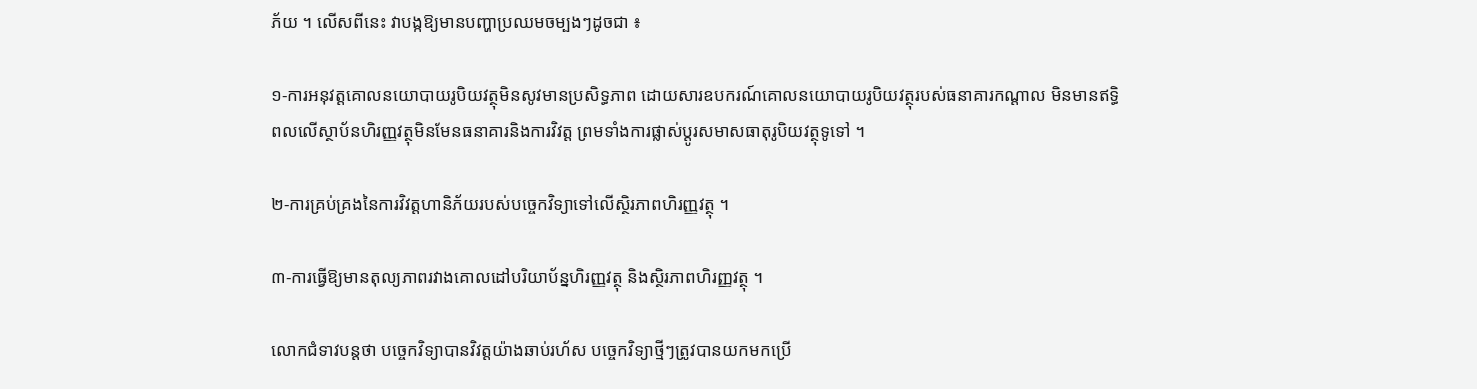ភ័យ ។ លើសពីនេះ វាបង្កឱ្យមានបញ្ហាប្រឈមចម្បងៗដូចជា ៖

១-ការអនុវត្តគោលនយោបាយរូបិយវត្ថុមិនសូវមានប្រសិទ្ធភាព ដោយសារឧបករណ៍គោលនយោបាយរូបិយវត្ថុរបស់ធនាគារកណ្តាល មិនមានឥទ្ធិពលលើស្ថាប័នហិរញ្ញវត្ថុមិនមែនធនាគារនិងការវិវត្ត ព្រមទាំងការផ្លាស់ប្តូរសមាសធាតុរូបិយវត្ថុទូទៅ ។

២-ការគ្រប់គ្រងនៃការវិវត្តហានិភ័យរបស់បច្ចេកវិទ្យាទៅលើស្ថិរភាពហិរញ្ញវត្ថុ ។

៣-ការធ្វើឱ្យមានតុល្យភាពរវាងគោលដៅបរិយាប័ន្នហិរញ្ញវត្ថុ និងស្ថិរភាពហិរញ្ញវត្ថុ ។

លោកជំទាវបន្ដថា បច្ចេកវិទ្យាបានវិវត្តយ៉ាងឆាប់រហ័ស បច្ចេកវិទ្យាថ្មីៗត្រូវបានយកមកប្រើ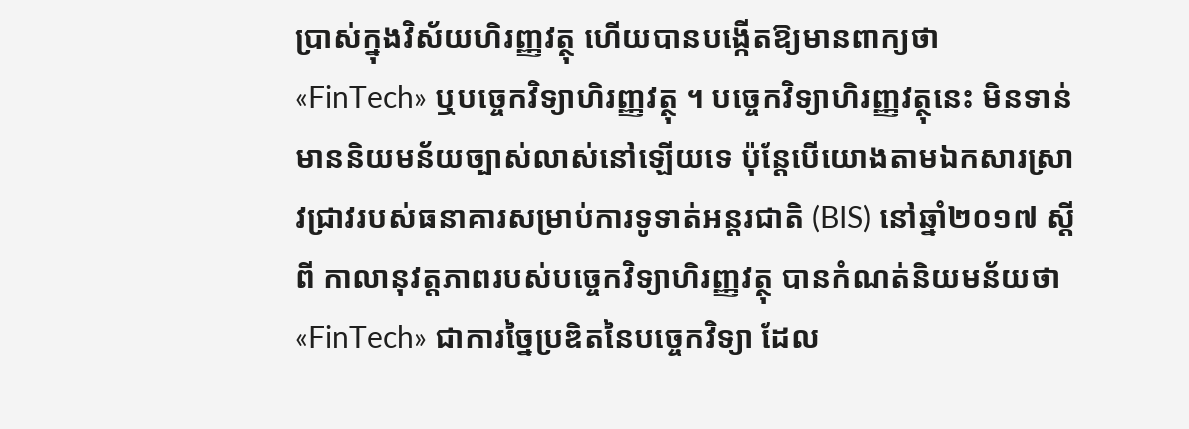ប្រាស់ក្នុងវិស័យហិរញ្ញវត្ថុ ហើយបានបង្កើតឱ្យមានពាក្យថា «FinTech» ឬបច្ចេកវិទ្យាហិរញ្ញវត្ថុ ។ បច្ចេកវិទ្យាហិរញ្ញវត្ថុនេះ មិនទាន់មាននិយមន័យច្បាស់លាស់នៅឡើយទេ ប៉ុន្តែបើយោងតាមឯកសារស្រាវជ្រាវរបស់ធនាគារសម្រាប់ការទូទាត់អន្តរជាតិ (BIS) នៅឆ្នាំ២០១៧ ស្តីពី កាលានុវត្តភាពរបស់បច្ចេកវិទ្យាហិរញ្ញវត្ថុ បានកំណត់និយមន័យថា «FinTech» ជាការច្នៃប្រឌិតនៃបច្ចេកវិទ្យា ដែល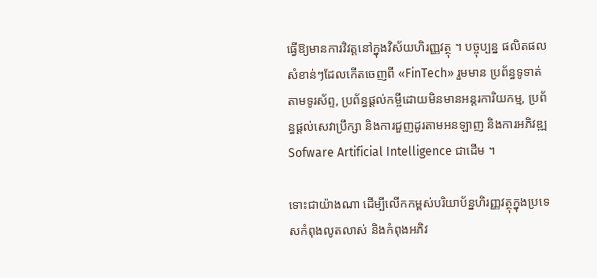ធ្វើឱ្យមានការវិវត្តនៅក្នុងវិស័យហិរញ្ញវត្ថុ ។ បច្ចុប្បន្ន ផលិតផលសំខាន់ៗដែលកើតចេញពី «FinTech» រួមមាន ប្រព័ន្ធទូទាត់តាមទូរស័ព្ទ, ប្រព័ន្ធផ្តល់កម្ចីដោយមិនមានអន្តរការិយកម្ម, ប្រព័ន្ធផ្តល់សេវាប្រឹក្សា និងការជួញដូរតាមអនឡាញ និងការអភិវឌ្ឍ Sofware Artificial Intelligence ជាដើម ។

ទោះជាយ៉ាងណា ដើម្បីលើកកម្ពស់បរិយាប័ន្នហិរញ្ញវត្ថុក្នុងប្រទេសកំពុងលូតលាស់ និងកំពុងអភិវ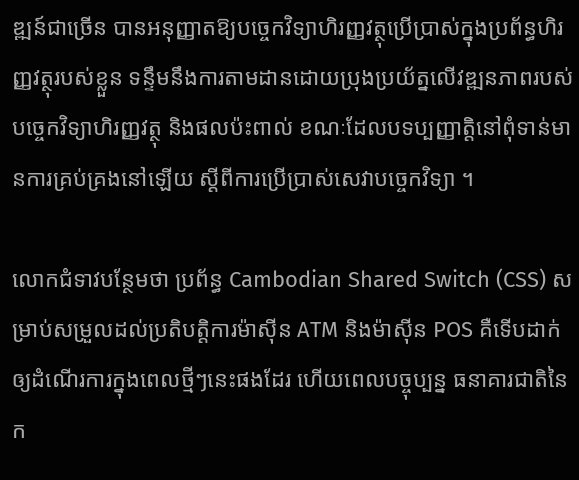ឌ្ឍន៍ជាច្រើន បានអនុញ្ញាតឱ្យបច្ចេកវិទ្យាហិរញ្ញវត្ថុប្រើប្រាស់ក្នុងប្រព័ន្ធហិរញ្ញវត្ថុរបស់ខ្លួន ទន្ទឹមនឹងការតាមដានដោយប្រុងប្រយ័ត្នលើវឌ្ឍនភាពរបស់បច្ចេកវិទ្យាហិរញ្ញវត្ថុ និងផលប៉ះពាល់ ខណៈដែលបទប្បញ្ញាត្តិនៅពុំទាន់មានការគ្រប់គ្រងនៅឡើយ ស្តីពីការប្រើប្រាស់សេវាបច្ចេកវិទ្យា ។

លោកជំទាវបន្ថែមថា ប្រព័ន្ធ Cambodian Shared Switch (CSS) សម្រាប់សម្រួលដល់ប្រតិបត្តិការម៉ាស៊ីន ATM និងម៉ាស៊ីន POS គឺទើបដាក់ឲ្យដំណើរការក្នុងពេលថ្មីៗនេះផងដែរ ហើយពេលបច្ចុប្បន្ន ធនាគារជាតិនៃក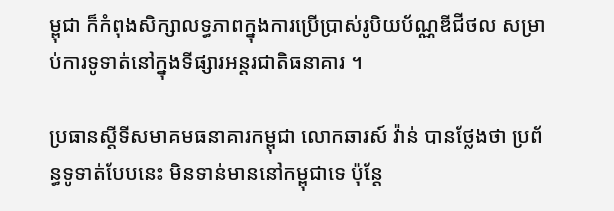ម្ពុជា ក៏កំពុងសិក្សាលទ្ធភាពក្នុងការប្រើប្រាស់រូបិយប័ណ្ណឌីជីថល សម្រាប់ការទូទាត់នៅក្នុងទីផ្សារអន្តរជាតិធនាគារ ។

ប្រធានស្តីទីសមាគមធនាគារកម្ពុជា លោកឆារស៍ វ៉ាន់ បានថ្លែងថា ប្រព័ន្ធទូទាត់បែបនេះ មិនទាន់មាននៅកម្ពុជាទេ ប៉ុន្តែ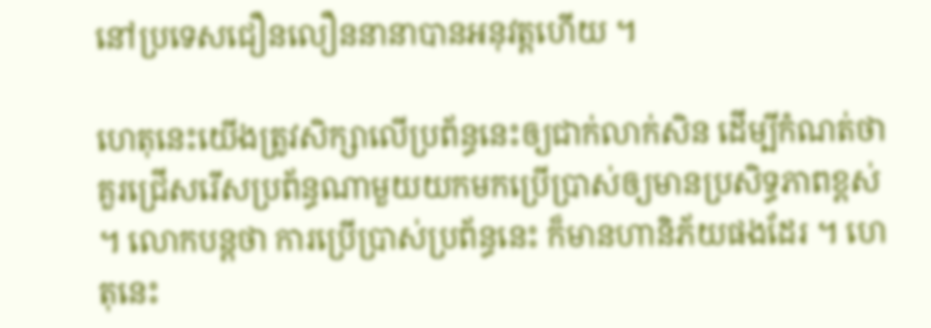នៅប្រទេសជឿនលឿននានាបានអនុវត្តហើយ ។

ហេតុនេះយើងត្រូវសិក្សាលើប្រព័ន្ធនេះឲ្យជាក់លាក់សិន ដើម្បីកំណត់ថា គួរជ្រើសរើសប្រព័ន្ធណាមួយយកមកប្រើប្រាស់ឲ្យមានប្រសិទ្ធភាពខ្ពស់។ លោកបន្តថា ការប្រើប្រាស់ប្រព័ន្ធនេះ ក៏មានហានិភ័យផងដែរ ។ ហេតុនេះ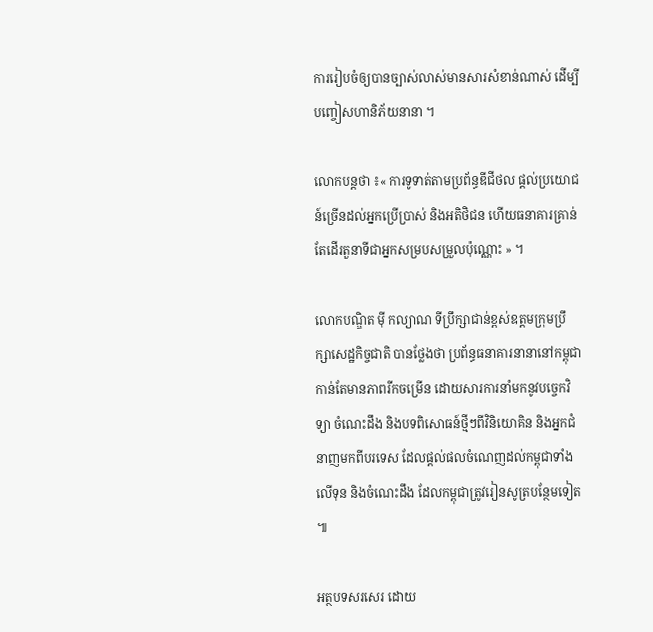ការរៀបចំឲ្យបានច្បាស់លាស់មានសារសំខាន់ណាស់ ដើម្បីបញ្ចៀសហានិភ័យនានា ។

លោកបន្តថា ៖« ការទូទាត់តាមប្រព័ន្ធឌីជីថល ផ្តល់ប្រយោជន៍ច្រើនដល់អ្នកប្រើប្រាស់ និងអតិថិជន ហើយធនាគារគ្រាន់តែដើរតួនាទីជាអ្នកសម្របសម្រួលប៉ុណ្ណោះ » ។

លោកបណ្ឌិត ម៉ី កល្យាណ ទីប្រឹក្សាជាន់ខ្ពស់ឧត្តមក្រុមប្រឹក្សាសេដ្ឋកិច្ចជាតិ បានថ្លែងថា ប្រព័ន្ធធនាគារនានានៅកម្ពុជាកាន់តែមានភាពរីកចម្រើន ដោយសារការនាំមកនូវបច្ចេកវិទ្យា ចំណេះដឹង និងបទពិសោធន៍ថ្មីៗពីវិនិយោគិន និងអ្នកជំនាញមកពីបរទេស ដែលផ្តល់ផលចំណេញដល់កម្ពុជាទាំងលើទុន និងចំណេះដឹង ដែលកម្ពុជាត្រូវរៀនសូត្របន្ថែមទៀត ៕

អត្ថបទសរសេរ ដោយ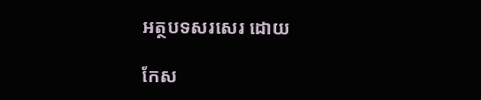អត្ថបទសរសេរ ដោយ

កែស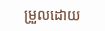ម្រួលដោយ